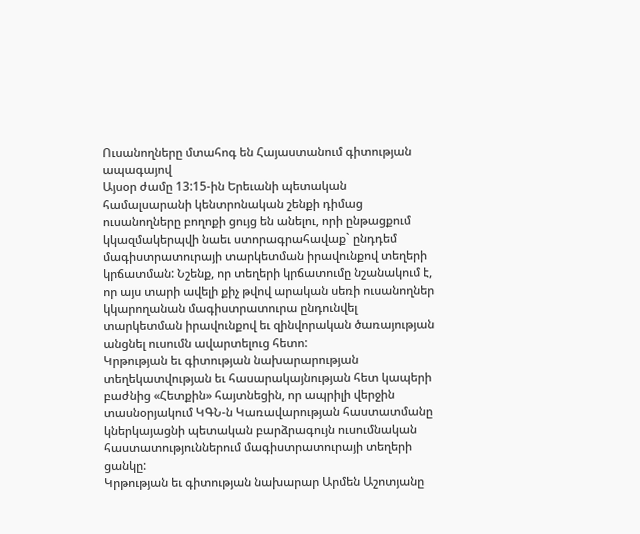Ուսանողները մտահոգ են Հայաստանում գիտության ապագայով
Այսօր ժամը 13:15-ին Երեւանի պետական համալսարանի կենտրոնական շենքի դիմաց ուսանողները բողոքի ցույց են անելու, որի ընթացքում կկազմակերպվի նաեւ ստորագրահավաք` ընդդեմ մագիստրատուրայի տարկետման իրավունքով տեղերի կրճատման: Նշենք, որ տեղերի կրճատումը նշանակում է, որ այս տարի ավելի քիչ թվով արական սեռի ուսանողներ կկարողանան մագիստրատուրա ընդունվել տարկետման իրավունքով եւ զինվորական ծառայության անցնել ուսումն ավարտելուց հետո:
Կրթության եւ գիտության նախարարության տեղեկատվության եւ հասարակայնության հետ կապերի բաժնից «Հետքին» հայտնեցին, որ ապրիլի վերջին տասնօրյակում ԿԳՆ-ն Կառավարության հաստատմանը կներկայացնի պետական բարձրագույն ուսումնական հաստատություններում մագիստրատուրայի տեղերի ցանկը:
Կրթության եւ գիտության նախարար Արմեն Աշոտյանը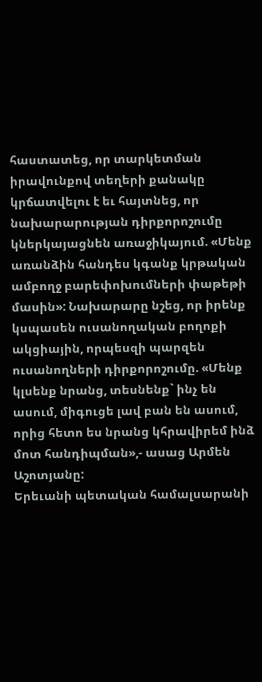հաստատեց, որ տարկետման իրավունքով տեղերի քանակը կրճատվելու է եւ հայտնեց, որ նախարարության դիրքորոշումը կներկայացնեն առաջիկայում. «Մենք առանձին հանդես կգանք կրթական ամբողջ բարեփոխումների փաթեթի մասին»: Նախարարը նշեց, որ իրենք կսպասեն ուսանողական բողոքի ակցիային, որպեսզի պարզեն ուսանողների դիրքորոշումը. «Մենք կլսենք նրանց, տեսնենք` ինչ են ասում, միգուցե լավ բան են ասում, որից հետո ես նրանց կհրավիրեմ ինձ մոտ հանդիպման»,- ասաց Արմեն Աշոտյանը:
Երեւանի պետական համալսարանի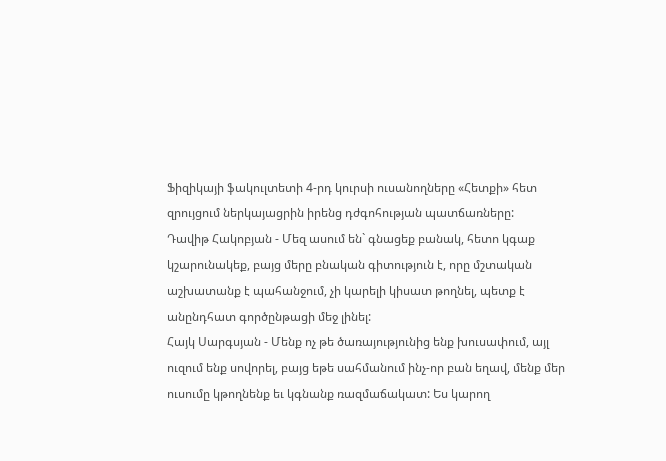Ֆիզիկայի ֆակուլտետի 4-րդ կուրսի ուսանողները «Հետքի» հետ զրույցում ներկայացրին իրենց դժգոհության պատճառները:
Դավիթ Հակոբյան - Մեզ ասում են` գնացեք բանակ, հետո կգաք կշարունակեք, բայց մերը բնական գիտություն է, որը մշտական աշխատանք է պահանջում, չի կարելի կիսատ թողնել, պետք է անընդհատ գործընթացի մեջ լինել:
Հայկ Սարգսյան - Մենք ոչ թե ծառայությունից ենք խուսափում, այլ ուզում ենք սովորել, բայց եթե սահմանում ինչ-որ բան եղավ, մենք մեր ուսումը կթողնենք եւ կգնանք ռազմաճակատ: Ես կարող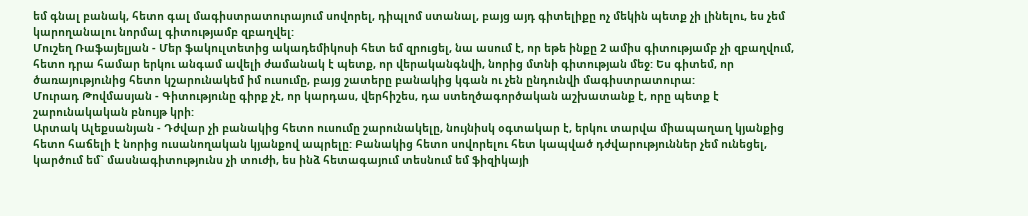եմ գնալ բանակ, հետո գալ մագիստրատուրայում սովորել, դիպլոմ ստանալ, բայց այդ գիտելիքը ոչ մեկին պետք չի լինելու, ես չեմ կարողանալու նորմալ գիտությամբ զբաղվել:
Մուշեղ Ռաֆայելյան - Մեր ֆակուլտետից ակադեմիկոսի հետ եմ զրուցել, նա ասում է, որ եթե ինքը 2 ամիս գիտությամբ չի զբաղվում, հետո դրա համար երկու անգամ ավելի ժամանակ է պետք, որ վերականգնվի, նորից մտնի գիտության մեջ: Ես գիտեմ, որ ծառայությունից հետո կշարունակեմ իմ ուսումը, բայց շատերը բանակից կգան ու չեն ընդունվի մագիստրատուրա:
Մուրադ Թովմասյան - Գիտությունը գիրք չէ, որ կարդաս, վերհիշես, դա ստեղծագործական աշխատանք է, որը պետք է շարունակական բնույթ կրի:
Արտակ Ալեքսանյան - Դժվար չի բանակից հետո ուսումը շարունակելը, նույնիսկ օգտակար է, երկու տարվա միապաղաղ կյանքից հետո հաճելի է նորից ուսանողական կյանքով ապրելը: Բանակից հետո սովորելու հետ կապված դժվարություններ չեմ ունեցել, կարծում եմ` մասնագիտությունս չի տուժի, ես ինձ հետագայում տեսնում եմ ֆիզիկայի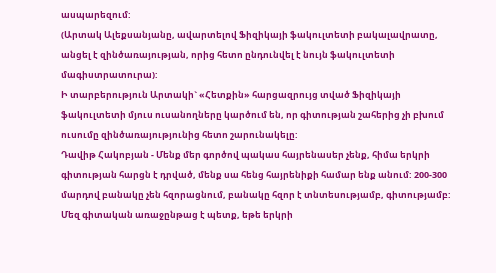ասպարեզում:
(Արտակ Ալեքսանյանը, ավարտելով Ֆիզիկայի ֆակուլտետի բակալավրատը, անցել է զինծառայության, որից հետո ընդունվել է նույն ֆակուլտետի մագիստրատուրա):
Ի տարբերություն Արտակի` «Հետքին» հարցազրույց տված Ֆիզիկայի ֆակուլտետի մյուս ուսանողները կարծում են, որ գիտության շահերից չի բխում ուսումը զինծառայությունից հետո շարունակելը:
Դավիթ Հակոբյան - Մենք մեր գործով պակաս հայրենասեր չենք, հիմա երկրի գիտության հարցն է դրված, մենք սա հենց հայրենիքի համար ենք անում: 200-300 մարդով բանակը չեն հզորացնում, բանակը հզոր է տնտեսությամբ, գիտությամբ: Մեզ գիտական առաջընթաց է պետք, եթե երկրի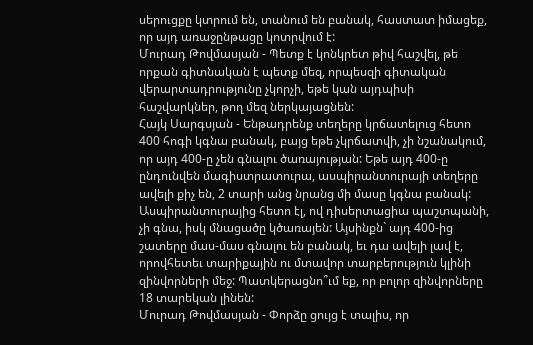սերուցքը կտրում են, տանում են բանակ, հաստատ իմացեք, որ այդ առաջընթացը կոտրվում է:
Մուրադ Թովմասյան - Պետք է կոնկրետ թիվ հաշվել, թե որքան գիտնական է պետք մեզ, որպեսզի գիտական վերարտադրությունը չկորչի, եթե կան այդպիսի հաշվարկներ, թող մեզ ներկայացնեն:
Հայկ Սարգսյան - Ենթադրենք տեղերը կրճատելուց հետո 400 հոգի կգնա բանակ, բայց եթե չկրճատվի, չի նշանակում, որ այդ 400-ը չեն գնալու ծառայության: Եթե այդ 400-ը ընդունվեն մագիստրատուրա, ասպիրանտուրայի տեղերը ավելի քիչ են, 2 տարի անց նրանց մի մասը կգնա բանակ: Ասպիրանտուրայից հետո էլ, ով դիսերտացիա պաշտպանի, չի գնա, իսկ մնացածը կծառայեն: Այսինքն` այդ 400-ից շատերը մաս-մաս գնալու են բանակ, եւ դա ավելի լավ է, որովհետեւ տարիքային ու մտավոր տարբերություն կլինի զինվորների մեջ: Պատկերացնո՞ւմ եք, որ բոլոր զինվորները 18 տարեկան լինեն:
Մուրադ Թովմասյան - Փորձը ցույց է տալիս, որ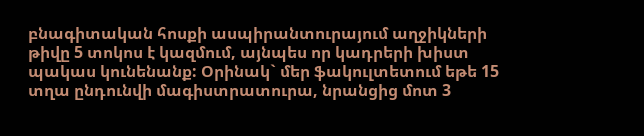բնագիտական հոսքի ասպիրանտուրայում աղջիկների թիվը 5 տոկոս է կազմում, այնպես որ կադրերի խիստ պակաս կունենանք: Օրինակ` մեր ֆակուլտետում եթե 15 տղա ընդունվի մագիստրատուրա, նրանցից մոտ 3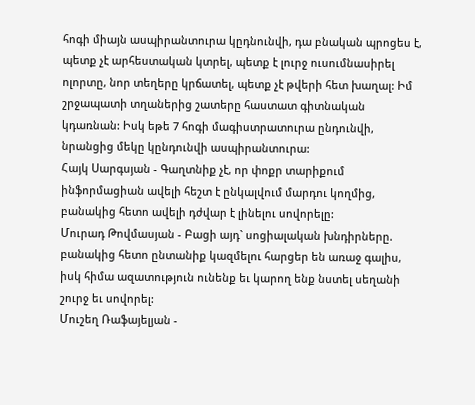հոգի միայն ասպիրանտուրա կըդնունվի, դա բնական պրոցես է, պետք չէ արհեստական կտրել, պետք է լուրջ ուսումնասիրել ոլորտը, նոր տեղերը կրճատել, պետք չէ թվերի հետ խաղալ: Իմ շրջապատի տղաներից շատերը հաստատ գիտնական կդառնան: Իսկ եթե 7 հոգի մագիստրատուրա ընդունվի, նրանցից մեկը կընդունվի ասպիրանտուրա:
Հայկ Սարգսյան - Գաղտնիք չէ, որ փոքր տարիքում ինֆորմացիան ավելի հեշտ է ընկալվում մարդու կողմից, բանակից հետո ավելի դժվար է լինելու սովորելը:
Մուրադ Թովմասյան - Բացի այդ` սոցիալական խնդիրները. բանակից հետո ընտանիք կազմելու հարցեր են առաջ գալիս, իսկ հիմա ազատություն ունենք եւ կարող ենք նստել սեղանի շուրջ եւ սովորել:
Մուշեղ Ռաֆայելյան -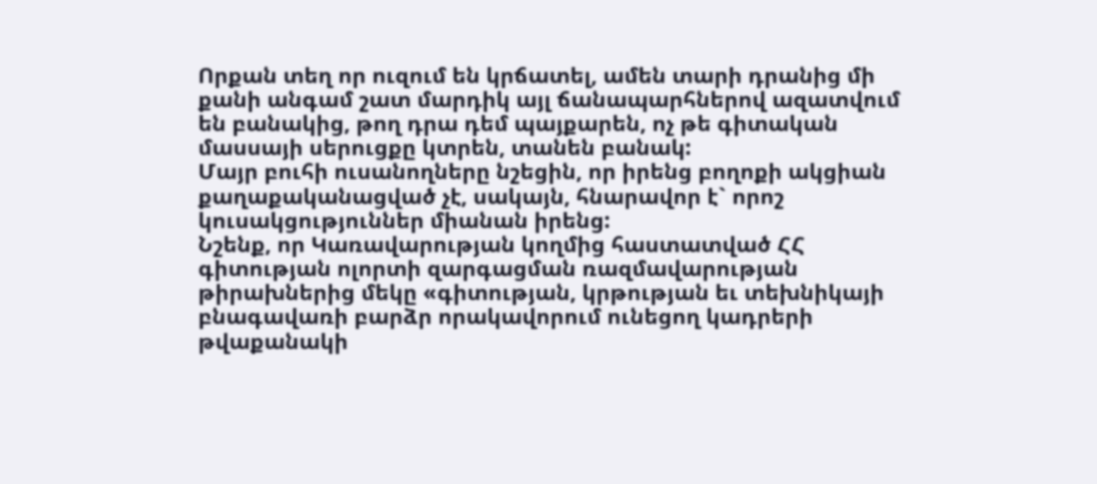Որքան տեղ որ ուզում են կրճատել, ամեն տարի դրանից մի քանի անգամ շատ մարդիկ այլ ճանապարհներով ազատվում են բանակից, թող դրա դեմ պայքարեն, ոչ թե գիտական մասսայի սերուցքը կտրեն, տանեն բանակ:
Մայր բուհի ուսանողները նշեցին, որ իրենց բողոքի ակցիան քաղաքականացված չէ, սակայն, հնարավոր է` որոշ կուսակցություններ միանան իրենց:
Նշենք, որ Կառավարության կողմից հաստատված ՀՀ գիտության ոլորտի զարգացման ռազմավարության թիրախներից մեկը «գիտության, կրթության եւ տեխնիկայի բնագավառի բարձր որակավորում ունեցող կադրերի թվաքանակի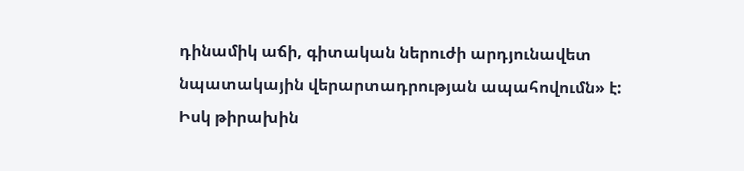դինամիկ աճի, գիտական ներուժի արդյունավետ նպատակային վերարտադրության ապահովումն» է: Իսկ թիրախին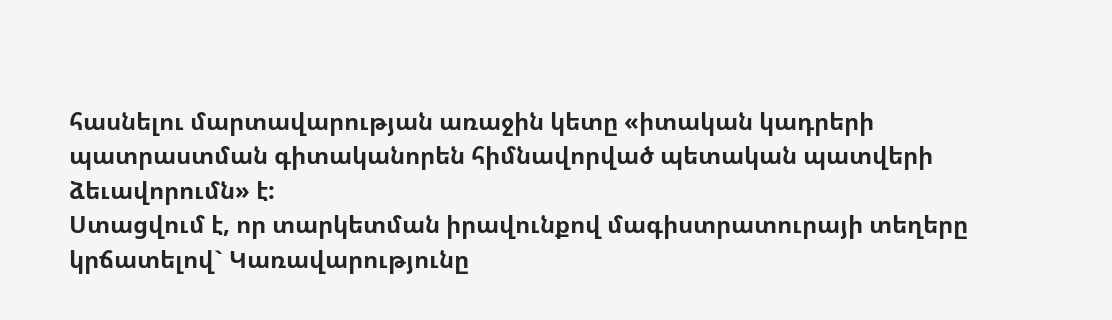հասնելու մարտավարության առաջին կետը «իտական կադրերի պատրաստման գիտականորեն հիմնավորված պետական պատվերի ձեւավորումն» է:
Ստացվում է, որ տարկետման իրավունքով մագիստրատուրայի տեղերը կրճատելով` Կառավարությունը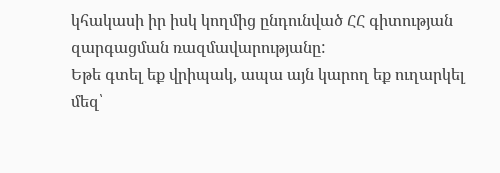կհակասի իր իսկ կողմից ընդունված ՀՀ գիտության զարգացման ռազմավարությանը:
Եթե գտել եք վրիպակ, ապա այն կարող եք ուղարկել մեզ՝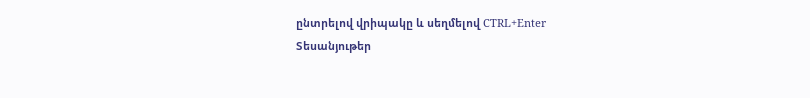ընտրելով վրիպակը և սեղմելով CTRL+Enter
Տեսանյութեր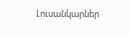Լուսանկարներ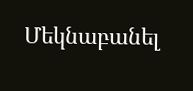Մեկնաբանել